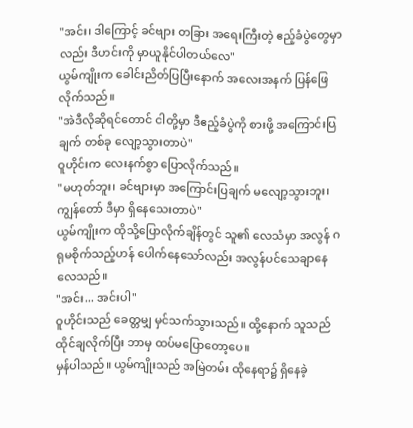"အင်း၊ ဒါကြောင့် ခင်ဗျား တခြား အရေးကြီးတဲ့ ဧည့်ခံပွဲတွေမှာလည်း ဒီဟင်းကို မှာယူနိုင်ပါတယ်လေ"
ယွမ်ကျိုးက ခေါင်းညိတ်ပြပြီးနောက် အလေးအနက် ပြန်ဖြေလိုက်သည်။
"အဲဒီလိုဆိုရင်တောင် ငါတို့မှာ ဒီဧည့်ခံပွဲကို စားဖို့ အကြောင်းပြချက် တစ်ခု လျော့သွားတာပဲ"
ဝူဟိုင်းက လေးနက်စွာ ပြောလိုက်သည်။
"မဟုတ်ဘူး၊ ခင်ဗျားမှာ အကြောင်းပြချက် မလျော့သွားဘူး၊ ကျွန်တော် ဒီမှာ ရှိနေသေးတာပဲ"
ယွမ်ကျိုးက ထိုသို့ပြောလိုက်ချိန်တွင် သူ၏ လေသံမှာ အလွန် ဂရုမစိုက်သည့်ဟန် ပေါက်နေသော်လည်း အလွန်ပင်သေချာနေလေသည်။
"အင်း... အင်းပါ"
ဝူဟိုင်းသည် ခေတ္တမျှ မှင်သက်သွားသည်။ ထို့နောက် သူသည် ထိုင်ချလိုက်ပြီး ဘာမှ ထပ်မပြောတော့ပေ။
မှန်ပါသည်။ ယွမ်ကျိုးသည် အမြဲတမ်း ထိုနေရာ၌ ရှိနေခဲ့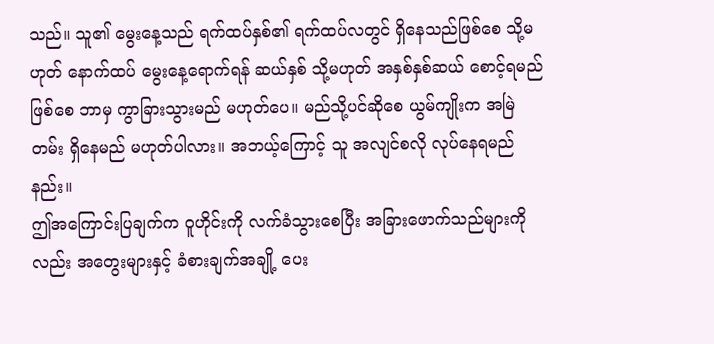သည်။ သူ၏ မွေးနေ့သည် ရက်ထပ်နှစ်၏ ရက်ထပ်လတွင် ရှိနေသည်ဖြစ်စေ သို့မဟုတ် နောက်ထပ် မွေးနေ့ရောက်ရန် ဆယ်နှစ် သို့မဟုတ် အနှစ်နှစ်ဆယ် စောင့်ရမည်ဖြစ်စေ ဘာမှ ကွာခြားသွားမည် မဟုတ်ပေ။ မည်သို့ပင်ဆိုစေ ယွမ်ကျိုးက အမြဲတမ်း ရှိနေမည် မဟုတ်ပါလား။ အဘယ့်ကြောင့် သူ အလျင်စလို လုပ်နေရမည်နည်း။
ဤအကြောင်းပြချက်က ဝူဟိုင်းကို လက်ခံသွားစေပြီး အခြားဖောက်သည်များကိုလည်း အတွေးများနှင့် ခံစားချက်အချို့ ပေး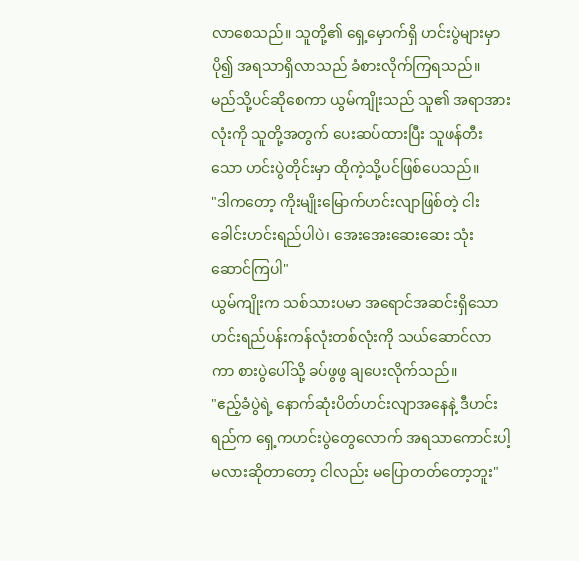လာစေသည်။ သူတို့၏ ရှေ့မှောက်ရှိ ဟင်းပွဲများမှာ ပို၍ အရသာရှိလာသည် ခံစားလိုက်ကြရသည်။
မည်သို့ပင်ဆိုစေကာ ယွမ်ကျိုးသည် သူ၏ အရာအားလုံးကို သူတို့အတွက် ပေးဆပ်ထားပြီး သူဖန်တီးသော ဟင်းပွဲတိုင်းမှာ ထိုကဲ့သို့ပင်ဖြစ်ပေသည်။
"ဒါကတော့ ကိုးမျိုးမြောက်ဟင်းလျာဖြစ်တဲ့ ငါးခေါင်းဟင်းရည်ပါပဲ၊ အေးအေးဆေးဆေး သုံးဆောင်ကြပါ"
ယွမ်ကျိုးက သစ်သားပမာ အရောင်အဆင်းရှိသော ဟင်းရည်ပန်းကန်လုံးတစ်လုံးကို သယ်ဆောင်လာကာ စားပွဲပေါ်သို့ ခပ်ဖွဖွ ချပေးလိုက်သည်။
"ဧည့်ခံပွဲရဲ့ နောက်ဆုံးပိတ်ဟင်းလျာအနေနဲ့ ဒီဟင်းရည်က ရှေ့ကဟင်းပွဲတွေလောက် အရသာကောင်းပါ့မလားဆိုတာတော့ ငါလည်း မပြောတတ်တော့ဘူး"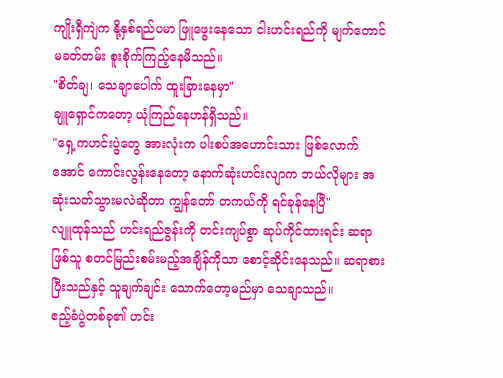ကျိုးရှီကျဲက နို့နှစ်ရည်ပမာ ဖြူဖွေးနေသော ငါးဟင်းရည်ကို မျက်တောင်မခတ်တမ်း စူးစိုက်ကြည့်နေမိသည်။
"စိတ်ချ၊ သေချာပေါက် ထူးခြားနေမှာ"
ချူရှောင်ကတော့ ယုံကြည်နေဟန်ရှိသည်။
"ရှေ့ကဟင်းပွဲတွေ အားလုံးက ပါးစပ်အဟောင်းသား ဖြစ်လောက်အောင် ကောင်းလွန်းနေတော့ နောက်ဆုံးဟင်းလျာက ဘယ်လိုများ အဆုံးသတ်သွားမလဲဆိုတာ ကျွန်တော် တကယ်ကို ရင်ခုန်နေပြီ"
လျူထုန်သည် ဟင်းရည်ဇွန်းကို တင်းကျပ်စွာ ဆုပ်ကိုင်ထားရင်း ဆရာဖြစ်သူ စတင်မြည်းစမ်းမည့်အချိန်ကိုသာ စောင့်ဆိုင်းနေသည်။ ဆရာစားပြီးသည်နှင့် သူချက်ချင်း သောက်တော့မည်မှာ သေချာသည်။
ဧည့်ခံပွဲတစ်ခု၏ ဟင်း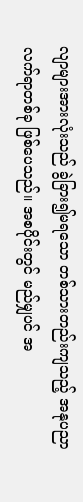လျာများအားလုံးသည် ခွဲခြား၍မရသော တစ်သားတည်းကျသည့် အနုပညာလက်ရာတစ်ခု ဖြစ်ပေသည်။ အစပိုင်းတွင် မည်မျှပင် အ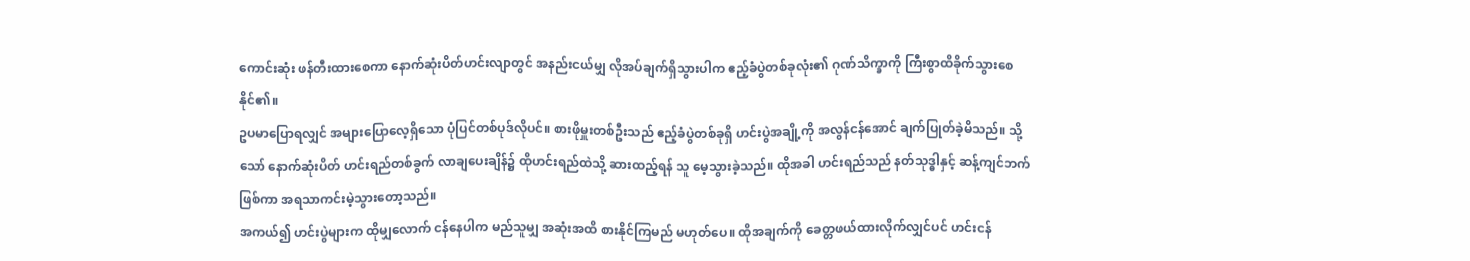ကောင်းဆုံး ဖန်တီးထားစေကာ နောက်ဆုံးပိတ်ဟင်းလျာတွင် အနည်းငယ်မျှ လိုအပ်ချက်ရှိသွားပါက ဧည့်ခံပွဲတစ်ခုလုံး၏ ဂုဏ်သိက္ခာကို ကြီးစွာထိခိုက်သွားစေနိုင်၏။
ဥပမာပြောရလျှင် အများပြောလေ့ရှိသော ပုံပြင်တစ်ပုဒ်လိုပင်။ စားဖိုမှူးတစ်ဦးသည် ဧည့်ခံပွဲတစ်ခုရှိ ဟင်းပွဲအချို့ကို အလွန်ငန်အောင် ချက်ပြုတ်ခဲ့မိသည်။ သို့သော် နောက်ဆုံးပိတ် ဟင်းရည်တစ်ခွက် လာချပေးချိန်၌ ထိုဟင်းရည်ထဲသို့ ဆားထည့်ရန် သူ မေ့သွားခဲ့သည်။ ထိုအခါ ဟင်းရည်သည် နတ်သုဒ္ဓါနှင့် ဆန့်ကျင်ဘက်ဖြစ်ကာ အရသာကင်းမဲ့သွားတော့သည်။
အကယ်၍ ဟင်းပွဲများက ထိုမျှလောက် ငန်နေပါက မည်သူမျှ အဆုံးအထိ စားနိုင်ကြမည် မဟုတ်ပေ။ ထိုအချက်ကို ခေတ္တဖယ်ထားလိုက်လျှင်ပင် ဟင်းငန်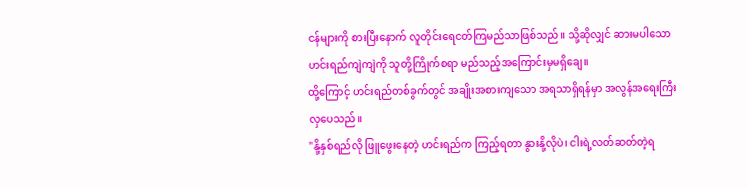ငန်များကို စားပြီးနောက် လူတိုင်းရေငတ်ကြမည်သာဖြစ်သည်။ သို့ဆိုလျှင် ဆားမပါသော ဟင်းရည်ကျဲကျဲကို သူတို့ကြိုက်စရာ မည်သည့်အကြောင်းမှမရှိချေ။
ထို့ကြောင့် ဟင်းရည်တစ်ခွက်တွင် အချိုးအစားကျသော အရသာရှိရန်မှာ အလွန်အရေးကြီးလှပေသည်။
"နို့နှစ်ရည်လို ဖြူဖွေးနေတဲ့ ဟင်းရည်က ကြည့်ရတာ နွားနို့လိုပဲ၊ ငါးရဲ့လတ်ဆတ်တဲ့ရ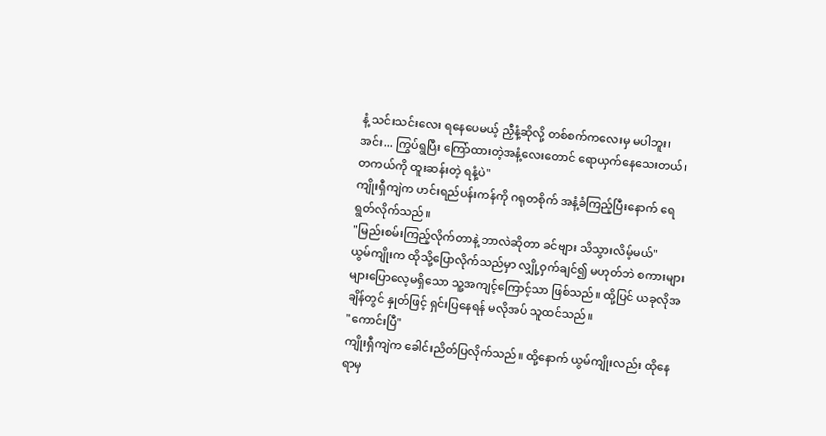နံ့ သင်းသင်းလေး ရနေပေမယ့် ညှီနံ့ဆိုလို့ တစ်စက်ကလေးမှ မပါဘူး၊ အင်း... ကြွပ်ရွပြီး ကြော်ထားတဲ့အနံ့လေးတောင် ရောယှက်နေသေးတယ်၊ တကယ်ကို ထူးဆန်းတဲ့ ရနံ့ပဲ"
ကျိုးရှီကျဲက ဟင်းရည်ပန်းကန်ကို ဂရုတစိုက် အနံ့ခံကြည့်ပြီးနောက် ရေရွတ်လိုက်သည်။
"မြည်းစမ်းကြည့်လိုက်တာနဲ့ ဘာလဲဆိုတာ ခင်ဗျား သိသွားလိမ့်မယ်"
ယွမ်ကျိုးက ထိုသို့ပြောလိုက်သည်မှာ လျှို့ဝှက်ချင်၍ မဟုတ်ဘဲ စကားများများပြောလေ့မရှိသော သူ့အကျင့်ကြောင့်သာ ဖြစ်သည်။ ထို့ပြင် ယခုလိုအချိန်တွင် နှုတ်ဖြင့် ရှင်းပြနေရန် မလိုအပ် သူထင်သည်။
"ကောင်းပြီ"
ကျိုးရှီကျဲက ခေါင်းညိတ်ပြလိုက်သည်။ ထို့နောက် ယွမ်ကျိုးလည်း ထိုနေရာမှ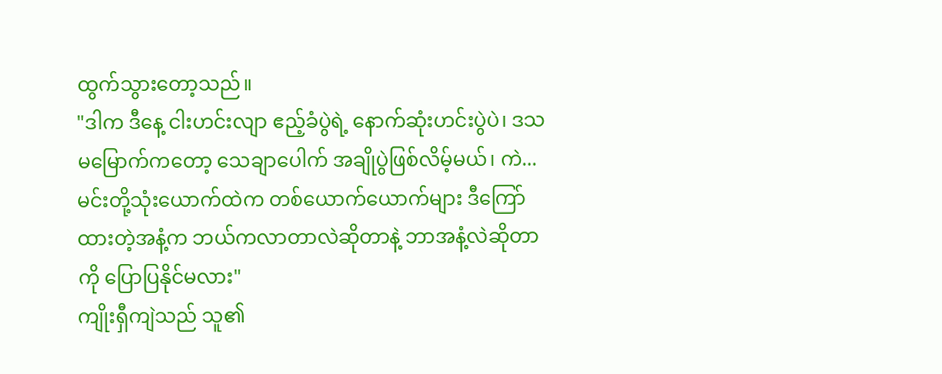ထွက်သွားတော့သည်။
"ဒါက ဒီနေ့ ငါးဟင်းလျာ ဧည့်ခံပွဲရဲ့ နောက်ဆုံးဟင်းပွဲပဲ၊ ဒသမမြောက်ကတော့ သေချာပေါက် အချိုပွဲဖြစ်လိမ့်မယ်၊ ကဲ... မင်းတို့သုံးယောက်ထဲက တစ်ယောက်ယောက်များ ဒီကြော်ထားတဲ့အနံ့က ဘယ်ကလာတာလဲဆိုတာနဲ့ ဘာအနံ့လဲဆိုတာကို ပြောပြနိုင်မလား"
ကျိုးရှီကျဲသည် သူ၏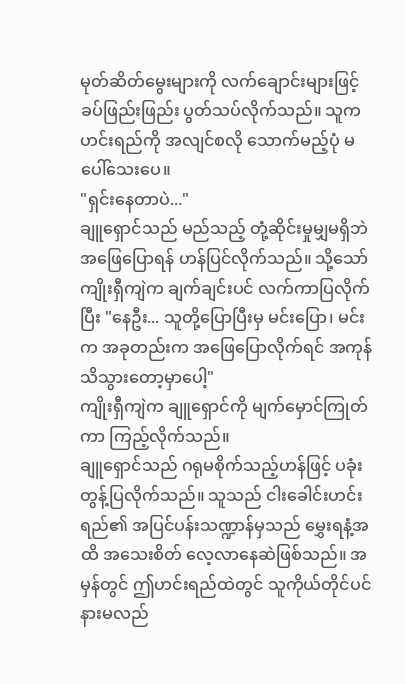မုတ်ဆိတ်မွေးများကို လက်ချောင်းများဖြင့် ခပ်ဖြည်းဖြည်း ပွတ်သပ်လိုက်သည်။ သူက ဟင်းရည်ကို အလျင်စလို သောက်မည့်ပုံ မပေါ်သေးပေ။
"ရှင်းနေတာပဲ..."
ချူရှောင်သည် မည်သည့် တုံ့ဆိုင်းမှုမျှမရှိဘဲ အဖြေပြောရန် ဟန်ပြင်လိုက်သည်။ သို့သော် ကျိုးရှီကျဲက ချက်ချင်းပင် လက်ကာပြလိုက်ပြီး "နေဦး... သူတို့ပြောပြီးမှ မင်းပြော၊ မင်းက အခုတည်းက အဖြေပြောလိုက်ရင် အကုန် သိသွားတော့မှာပေါ့"
ကျိုးရှီကျဲက ချူရှောင်ကို မျက်မှောင်ကြုတ်ကာ ကြည့်လိုက်သည်။
ချူရှောင်သည် ဂရုမစိုက်သည့်ဟန်ဖြင့် ပခုံးတွန့်ပြလိုက်သည်။ သူသည် ငါးခေါင်းဟင်းရည်၏ အပြင်ပန်းသဏ္ဍာန်မှသည် မွှေးရနံ့အထိ အသေးစိတ် လေ့လာနေဆဲဖြစ်သည်။ အမှန်တွင် ဤဟင်းရည်ထဲတွင် သူကိုယ်တိုင်ပင် နားမလည်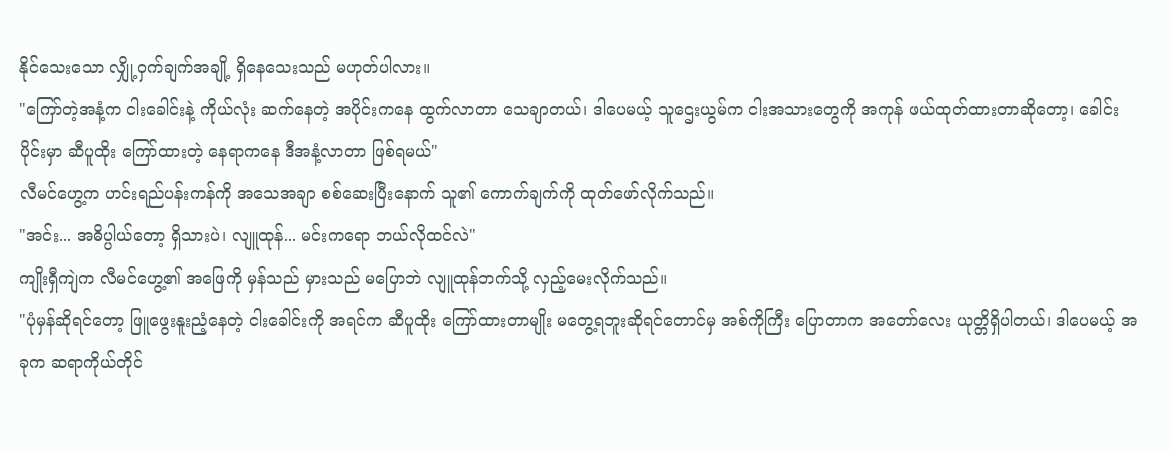နိုင်သေးသော လျှို့ဝှက်ချက်အချို့ ရှိနေသေးသည် မဟုတ်ပါလား။
"ကြော်တဲ့အနံ့က ငါးခေါင်းနဲ့ ကိုယ်လုံး ဆက်နေတဲ့ အပိုင်းကနေ ထွက်လာတာ သေချာတယ်၊ ဒါပေမယ့် သူဌေးယွမ်က ငါးအသားတွေကို အကုန် ဖယ်ထုတ်ထားတာဆိုတော့၊ ခေါင်းပိုင်းမှာ ဆီပူထိုး ကြော်ထားတဲ့ နေရာကနေ ဒီအနံ့လာတာ ဖြစ်ရမယ်"
လီမင်ဟွေ့က ဟင်းရည်ပန်းကန်ကို အသေအချာ စစ်ဆေးပြီးနောက် သူ၏ ကောက်ချက်ကို ထုတ်ဖော်လိုက်သည်။
"အင်း... အဓိပ္ပါယ်တော့ ရှိသားပဲ၊ လျူထုန်... မင်းကရော ဘယ်လိုထင်လဲ"
ကျိုးရှီကျဲက လီမင်ဟွေ့၏ အဖြေကို မှန်သည် မှားသည် မပြောဘဲ လျူထုန်ဘက်သို့ လှည့်မေးလိုက်သည်။
"ပုံမှန်ဆိုရင်တော့ ဖြူဖွေးနူးညံ့နေတဲ့ ငါးခေါင်းကို အရင်က ဆီပူထိုး ကြော်ထားတာမျိုး မတွေ့ရဘူးဆိုရင်တောင်မှ အစ်ကိုကြီး ပြောတာက အတော်လေး ယုတ္တိရှိပါတယ်၊ ဒါပေမယ့် အခုက ဆရာကိုယ်တိုင်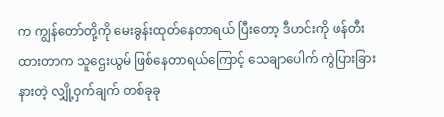က ကျွန်တော်တို့ကို မေးခွန်းထုတ်နေတာရယ် ပြီးတော့ ဒီဟင်းကို ဖန်တီးထားတာက သူဌေးယွမ် ဖြစ်နေတာရယ်ကြောင့် သေချာပေါက် ကွဲပြားခြားနားတဲ့ လျှို့ဝှက်ချက် တစ်ခုခု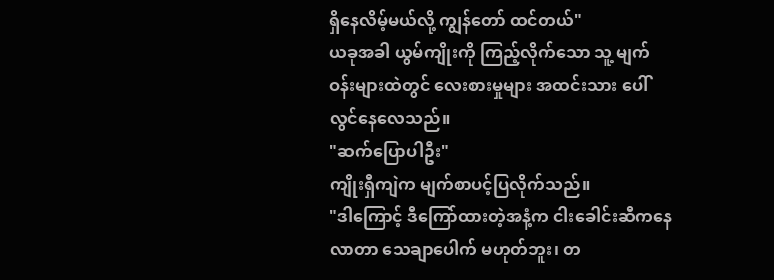ရှိနေလိမ့်မယ်လို့ ကျွန်တော် ထင်တယ်"
ယခုအခါ ယွမ်ကျိုးကို ကြည့်လိုက်သော သူ့ မျက်ဝန်းများထဲတွင် လေးစားမှုများ အထင်းသား ပေါ်လွင်နေလေသည်။
"ဆက်ပြောပါဦး"
ကျိုးရှီကျဲက မျက်စာပင့်ပြလိုက်သည်။
"ဒါကြောင့် ဒီကြော်ထားတဲ့အနံ့က ငါးခေါင်းဆီကနေ လာတာ သေချာပေါက် မဟုတ်ဘူး၊ တ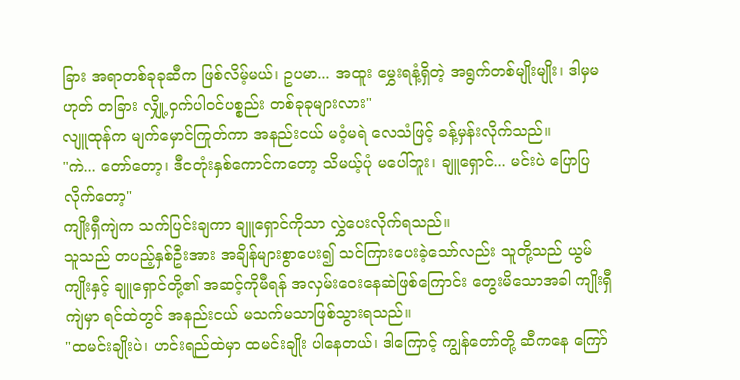ခြား အရာတစ်ခုခုဆီက ဖြစ်လိမ့်မယ်၊ ဥပမာ... အထူး မွှေးရနံ့ရှိတဲ့ အရွက်တစ်မျိုးမျိုး၊ ဒါမှမဟုတ် တခြား လျှို့ဝှက်ပါဝင်ပစ္စည်း တစ်ခုခုများလား"
လျူထုန်က မျက်မှောင်ကြုတ်ကာ အနည်းငယ် မဝံ့မရဲ လေသံဖြင့် ခန့်မှန်းလိုက်သည်။
"ကဲ... တော်တော့၊ ဒီငတုံးနှစ်ကောင်ကတော့ သိမယ့်ပုံ မပေါ်ဘူး၊ ချူရှောင်... မင်းပဲ ပြောပြလိုက်တော့"
ကျိုးရှီကျဲက သက်ပြင်းချကာ ချူရှောင်ကိုသာ လွှဲပေးလိုက်ရသည်။
သူသည် တပည့်နှစ်ဦးအား အချိန်များစွာပေး၍ သင်ကြားပေးခဲ့သော်လည်း သူတို့သည် ယွမ်ကျိုးနှင့် ချူရှောင်တို့၏ အဆင့်ကိုမီရန် အလှမ်းဝေးနေဆဲဖြစ်ကြောင်း တွေးမိသောအခါ ကျိုးရှီကျဲမှာ ရင်ထဲတွင် အနည်းငယ် မသက်မသာဖြစ်သွားရသည်။
"ထမင်းချိုးပဲ၊ ဟင်းရည်ထဲမှာ ထမင်းချိုး ပါနေတယ်၊ ဒါကြောင့် ကျွန်တော်တို့ ဆီကနေ ကြော်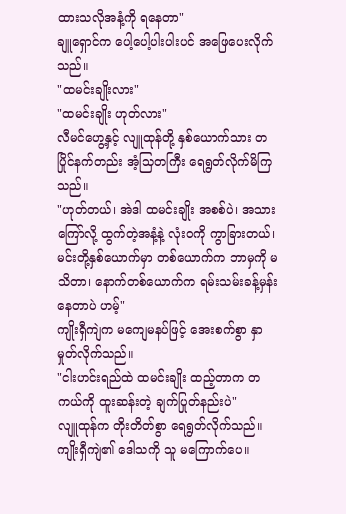ထားသလိုအနံ့ကို ရနေတာ"
ချူရှောင်က ပေါ့ပေါ့ပါးပါးပင် အဖြေပေးလိုက်သည်။
"ထမင်းချိုးလား"
"ထမင်းချိုး ဟုတ်လား"
လီမင်ဟွေ့နှင့် လျူထုန်တို့ နှစ်ယောက်သား တပြိုင်နက်တည်း အံ့သြတကြီး ရေရွတ်လိုက်မိကြသည်။
"ဟုတ်တယ်၊ အဲဒါ ထမင်းချိုး အစစ်ပဲ၊ အသားကြော်လို့ ထွက်တဲ့အနံ့နဲ့ လုံးဝကို ကွာခြားတယ်၊ မင်းတို့နှစ်ယောက်မှာ တစ်ယောက်က ဘာမှကို မသိတာ၊ နောက်တစ်ယောက်က ရမ်းသမ်းခန့်မှန်းနေတာပဲ ဟမ့်"
ကျိုးရှီကျဲက မကျေမနပ်ဖြင့် အေးစက်စွာ နှာမှုတ်လိုက်သည်။
"ငါးဟင်းရည်ထဲ ထမင်းချိုး ထည့်တာက တကယ်ကို ထူးဆန်းတဲ့ ချက်ပြုတ်နည်းပဲ"
လျူထုန်က တိုးတိတ်စွာ ရေရွတ်လိုက်သည်။ ကျိုးရှီကျဲ၏ ဒေါသကို သူ မကြောက်ပေ။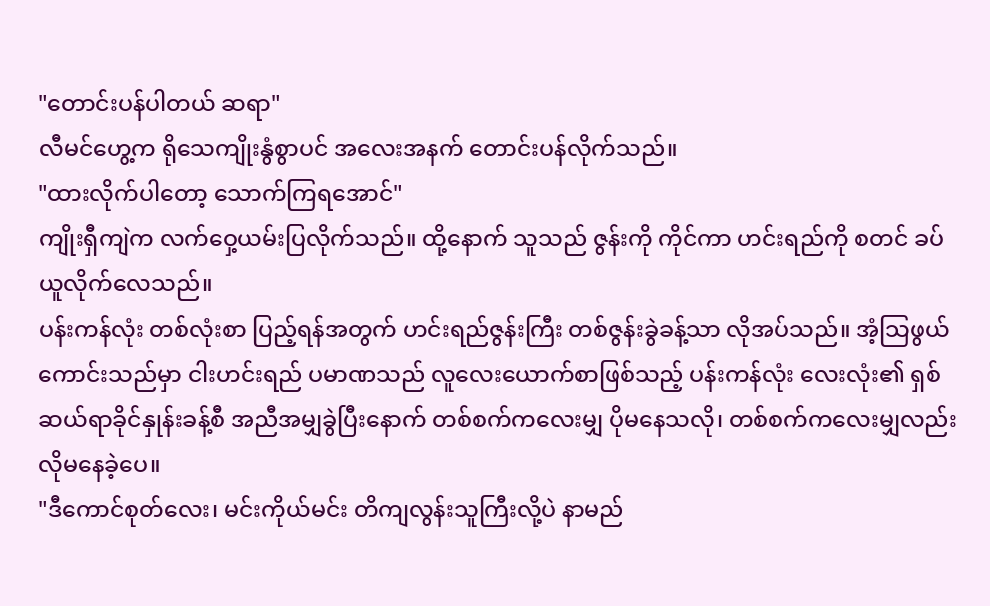"တောင်းပန်ပါတယ် ဆရာ"
လီမင်ဟွေ့က ရိုသေကျိုးနွံစွာပင် အလေးအနက် တောင်းပန်လိုက်သည်။
"ထားလိုက်ပါတော့ သောက်ကြရအောင်"
ကျိုးရှီကျဲက လက်ဝှေ့ယမ်းပြလိုက်သည်။ ထို့နောက် သူသည် ဇွန်းကို ကိုင်ကာ ဟင်းရည်ကို စတင် ခပ်ယူလိုက်လေသည်။
ပန်းကန်လုံး တစ်လုံးစာ ပြည့်ရန်အတွက် ဟင်းရည်ဇွန်းကြီး တစ်ဇွန်းခွဲခန့်သာ လိုအပ်သည်။ အံ့သြဖွယ်ကောင်းသည်မှာ ငါးဟင်းရည် ပမာဏသည် လူလေးယောက်စာဖြစ်သည့် ပန်းကန်လုံး လေးလုံး၏ ရှစ်ဆယ်ရာခိုင်နှုန်းခန့်စီ အညီအမျှခွဲပြီးနောက် တစ်စက်ကလေးမျှ ပိုမနေသလို၊ တစ်စက်ကလေးမျှလည်း လိုမနေခဲ့ပေ။
"ဒီကောင်စုတ်လေး၊ မင်းကိုယ်မင်း တိကျလွန်းသူကြီးလို့ပဲ နာမည်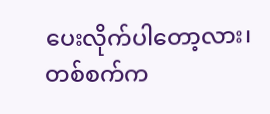ပေးလိုက်ပါတော့လား၊ တစ်စက်က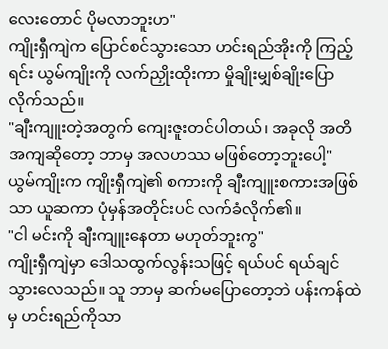လေးတောင် ပိုမလာဘူးဟ"
ကျိုးရှီကျဲက ပြောင်စင်သွားသော ဟင်းရည်အိုးကို ကြည့်ရင်း ယွမ်ကျိုးကို လက်ညှိုးထိုးကာ မှိုချိုးမျှစ်ချိုးပြောလိုက်သည်။
"ချီးကျူးတဲ့အတွက် ကျေးဇူးတင်ပါတယ်၊ အခုလို အတိအကျဆိုတော့ ဘာမှ အလဟဿ မဖြစ်တော့ဘူးပေါ့"
ယွမ်ကျိုးက ကျိုးရှီကျဲ၏ စကားကို ချီးကျူးစကားအဖြစ်သာ ယူဆကာ ပုံမှန်အတိုင်းပင် လက်ခံလိုက်၏။
"ငါ မင်းကို ချီးကျူးနေတာ မဟုတ်ဘူးကွ"
ကျိုးရှီကျဲမှာ ဒေါသထွက်လွန်းသဖြင့် ရယ်ပင် ရယ်ချင်သွားလေသည်။ သူ ဘာမှ ဆက်မပြောတော့ဘဲ ပန်းကန်ထဲမှ ဟင်းရည်ကိုသာ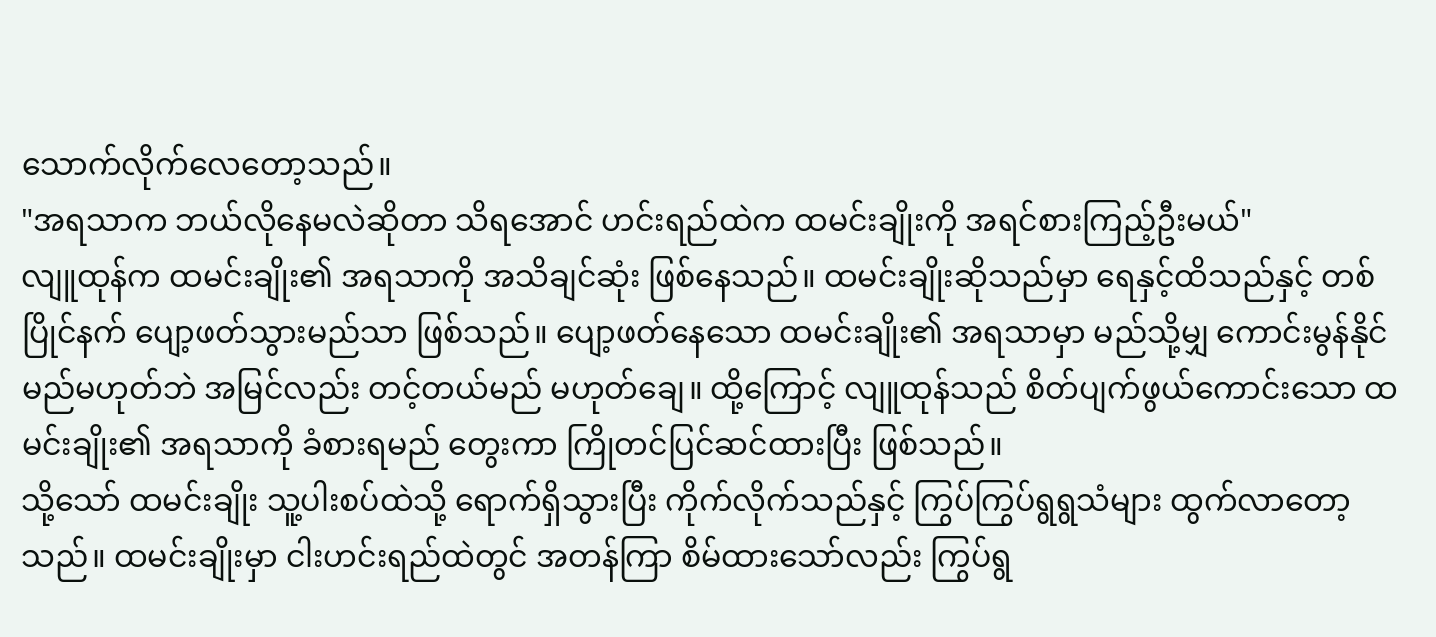သောက်လိုက်လေတော့သည်။
"အရသာက ဘယ်လိုနေမလဲဆိုတာ သိရအောင် ဟင်းရည်ထဲက ထမင်းချိုးကို အရင်စားကြည့်ဦးမယ်"
လျူထုန်က ထမင်းချိုး၏ အရသာကို အသိချင်ဆုံး ဖြစ်နေသည်။ ထမင်းချိုးဆိုသည်မှာ ရေနှင့်ထိသည်နှင့် တစ်ပြိုင်နက် ပျော့ဖတ်သွားမည်သာ ဖြစ်သည်။ ပျော့ဖတ်နေသော ထမင်းချိုး၏ အရသာမှာ မည်သို့မျှ ကောင်းမွန်နိုင်မည်မဟုတ်ဘဲ အမြင်လည်း တင့်တယ်မည် မဟုတ်ချေ။ ထို့ကြောင့် လျူထုန်သည် စိတ်ပျက်ဖွယ်ကောင်းသော ထမင်းချိုး၏ အရသာကို ခံစားရမည် တွေးကာ ကြိုတင်ပြင်ဆင်ထားပြီး ဖြစ်သည်။
သို့သော် ထမင်းချိုး သူ့ပါးစပ်ထဲသို့ ရောက်ရှိသွားပြီး ကိုက်လိုက်သည်နှင့် ကြွပ်ကြွပ်ရွရွသံများ ထွက်လာတော့သည်။ ထမင်းချိုးမှာ ငါးဟင်းရည်ထဲတွင် အတန်ကြာ စိမ်ထားသော်လည်း ကြွပ်ရွ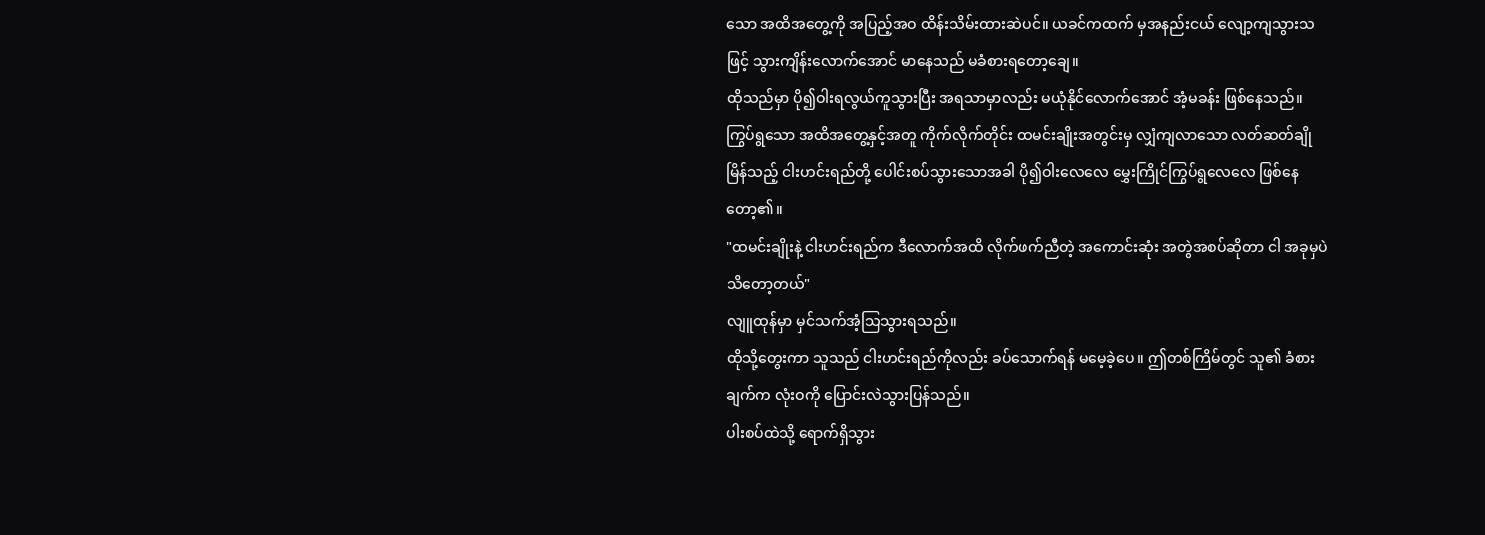သော အထိအတွေ့ကို အပြည့်အဝ ထိန်းသိမ်းထားဆဲပင်။ ယခင်ကထက် မှအနည်းငယ် လျော့ကျသွားသဖြင့် သွားကျိန်းလောက်အောင် မာနေသည် မခံစားရတော့ချေ။
ထိုသည်မှာ ပို၍ဝါးရလွယ်ကူသွားပြီး အရသာမှာလည်း မယုံနိုင်လောက်အောင် အံ့မခန်း ဖြစ်နေသည်။ ကြွပ်ရွသော အထိအတွေ့နှင့်အတူ ကိုက်လိုက်တိုင်း ထမင်းချိုးအတွင်းမှ လျှံကျလာသော လတ်ဆတ်ချိုမြိန်သည့် ငါးဟင်းရည်တို့ ပေါင်းစပ်သွားသောအခါ ပို၍ဝါးလေလေ မွှေးကြိုင်ကြွပ်ရွလေလေ ဖြစ်နေတော့၏။
"ထမင်းချိုးနဲ့ ငါးဟင်းရည်က ဒီလောက်အထိ လိုက်ဖက်ညီတဲ့ အကောင်းဆုံး အတွဲအစပ်ဆိုတာ ငါ အခုမှပဲ သိတော့တယ်"
လျူထုန်မှာ မှင်သက်အံ့သြသွားရသည်။
ထိုသို့တွေးကာ သူသည် ငါးဟင်းရည်ကိုလည်း ခပ်သောက်ရန် မမေ့ခဲ့ပေ။ ဤတစ်ကြိမ်တွင် သူ၏ ခံစားချက်က လုံးဝကို ပြောင်းလဲသွားပြန်သည်။
ပါးစပ်ထဲသို့ ရောက်ရှိသွား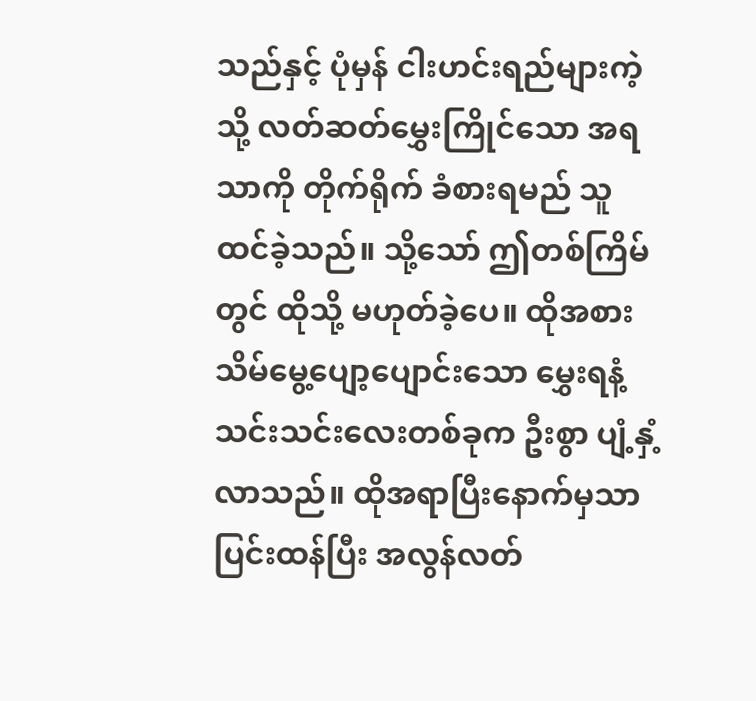သည်နှင့် ပုံမှန် ငါးဟင်းရည်များကဲ့သို့ လတ်ဆတ်မွှေးကြိုင်သော အရသာကို တိုက်ရိုက် ခံစားရမည် သူထင်ခဲ့သည်။ သို့သော် ဤတစ်ကြိမ်တွင် ထိုသို့ မဟုတ်ခဲ့ပေ။ ထိုအစား သိမ်မွေ့ပျော့ပျောင်းသော မွှေးရနံ့ သင်းသင်းလေးတစ်ခုက ဦးစွာ ပျံ့နှံ့လာသည်။ ထိုအရာပြီးနောက်မှသာ ပြင်းထန်ပြီး အလွန်လတ်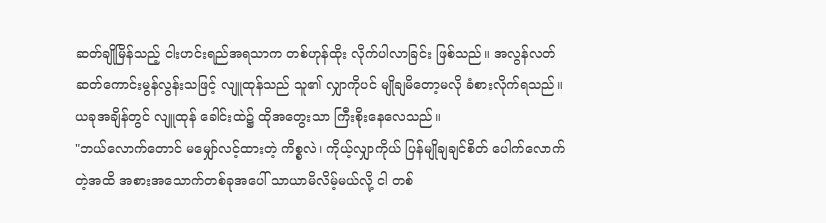ဆတ်ချိုမြိန်သည့် ငါးဟင်းရည်အရသာက တစ်ဟုန်ထိုး လိုက်ပါလာခြင်း ဖြစ်သည်။ အလွန်လတ်ဆတ်ကောင်းမွန်လွန်းသဖြင့် လျူထုန်သည် သူ၏ လျှာကိုပင် မျိုချမိတော့မလို ခံစားလိုက်ရသည်။ ယခုအချိန်တွင် လျူထုန် ခေါင်းထဲ၌ ထိုအတွေးသာ ကြီးစိုးနေလေသည်။
"ဘယ်လောက်တောင် မမျှော်လင့်ထားတဲ့ ကိစ္စလဲ၊ ကိုယ့်လျှာကိုယ် ပြန်မျိုချချင်စိတ် ပေါက်လောက်တဲ့အထိ အစားအသောက်တစ်ခုအပေါ် သာယာမိလိမ့်မယ်လို့ ငါ တစ်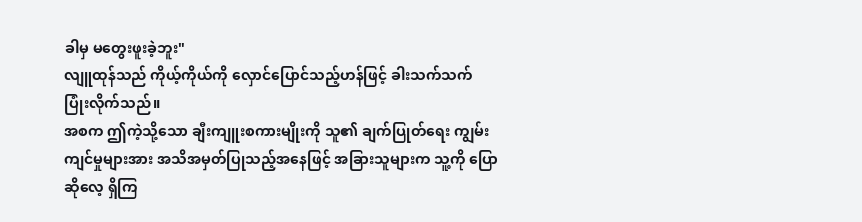ခါမှ မတွေးဖူးခဲ့ဘူး"
လျူထုန်သည် ကိုယ့်ကိုယ်ကို လှောင်ပြောင်သည့်ဟန်ဖြင့် ခါးသက်သက် ပြုံးလိုက်သည်။
အစက ဤကဲ့သို့သော ချီးကျူးစကားမျိုးကို သူ၏ ချက်ပြုတ်ရေး ကျွမ်းကျင်မှုများအား အသိအမှတ်ပြုသည့်အနေဖြင့် အခြားသူများက သူ့ကို ပြောဆိုလေ့ ရှိကြ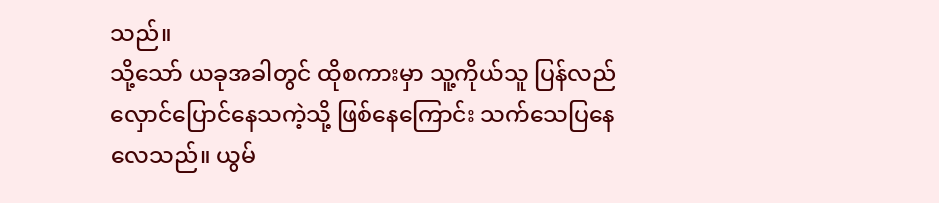သည်။
သို့သော် ယခုအခါတွင် ထိုစကားမှာ သူ့ကိုယ်သူ ပြန်လည်လှောင်ပြောင်နေသကဲ့သို့ ဖြစ်နေကြောင်း သက်သေပြနေလေသည်။ ယွမ်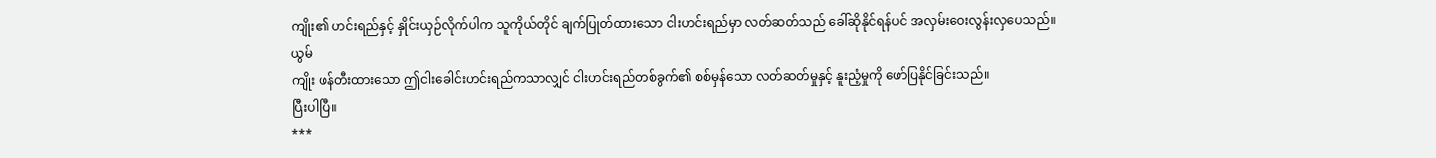ကျိုး၏ ဟင်းရည်နှင့် နှိုင်းယှဉ်လိုက်ပါက သူကိုယ်တိုင် ချက်ပြုတ်ထားသော ငါးဟင်းရည်မှာ လတ်ဆတ်သည် ခေါ်ဆိုနိုင်ရန်ပင် အလှမ်းဝေးလွန်းလှပေသည်။
ယွမ်
ကျိုး ဖန်တီးထားသော ဤငါးခေါင်းဟင်းရည်ကသာလျှင် ငါးဟင်းရည်တစ်ခွက်၏ စစ်မှန်သော လတ်ဆတ်မှုနှင့် နူးညံ့မှုကို ဖော်ပြနိုင်ခြင်းသည်။
ပြီးပါပြီ။
***